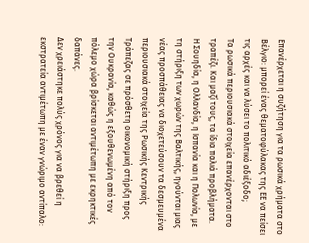Επανέρχεται η συζήτηση για τα ρωσικά χρήματα στο Βέλγιο: μπορεί ένας θεματοφύλακας της ΕΕ να πείσει τις αρχές και να λύσει το πολιτικό αδιέξοδο;
Τα ρωσικά περιουσιακά στοιχεία επανέρχονται στο τραπέζι. Και μαζί τους, τα ίδια παλιά προβλήματα.
Η Σουηδία, η Ολλανδία, η Ισπανία και η Πολωνία, με τη στήριξη των χωρών της Βαλτικής, ηγούνται μιας νέας προσπάθειας να διοχετεύσουν τα δεσμευμένα περιουσιακά στοιχεία της Ρωσικής Κεντρικής Τράπεζας σε πρόσθετη οικονομική στήριξη προς την Ουκρανία, καθώς η εξουθενωμένη από τον πόλεμο χώρα βρίσκεται αντιμέτωπη με εκρηκτικές δαπάνες.
Δεν χρειάστηκε πολύς χρόνος για να βρεθεί η εκστρατεία αντιμέτωπη με έναν γνώριμο αντίπαλο: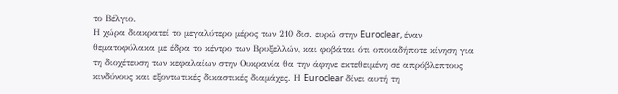το Βέλγιο.
Η χώρα διακρατεί το μεγαλύτερο μέρος των 210 δισ. ευρώ στην Euroclear, έναν θεματοφύλακα με έδρα το κέντρο των Βρυξελλών, και φοβάται ότι οποιαδήποτε κίνηση για τη διοχέτευση των κεφαλαίων στην Ουκρανία θα την άφηνε εκτεθειμένη σε απρόβλεπτους κινδύνους και εξοντωτικές δικαστικές διαμάχες. Η Euroclear δίνει αυτή τη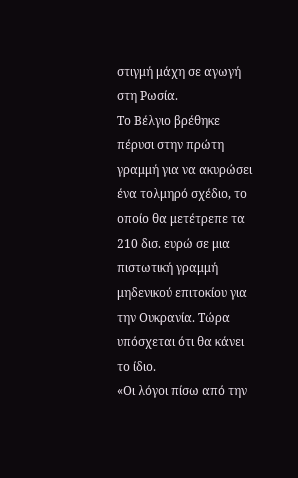στιγμή μάχη σε αγωγή στη Ρωσία.
Το Βέλγιο βρέθηκε πέρυσι στην πρώτη γραμμή για να ακυρώσει ένα τολμηρό σχέδιο, το οποίο θα μετέτρεπε τα 210 δισ. ευρώ σε μια πιστωτική γραμμή μηδενικού επιτοκίου για την Ουκρανία. Τώρα υπόσχεται ότι θα κάνει το ίδιο.
«Οι λόγοι πίσω από την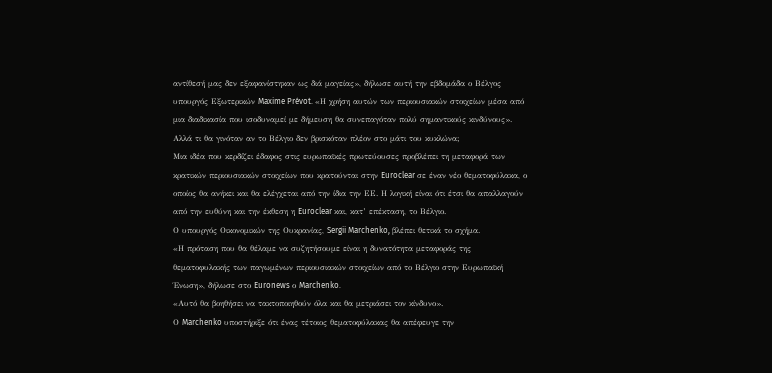αντίθεσή μας δεν εξαφανίστηκαν ως διά μαγείας», δήλωσε αυτή την εβδομάδα ο Βέλγος υπουργός Εξωτερικών Maxime Prévot. «Η χρήση αυτών των περιουσιακών στοιχείων μέσα από μια διαδικασία που ισοδυναμεί με δήμευση θα συνεπαγόταν πολύ σημαντικούς κινδύνους».
Αλλά τι θα γινόταν αν το Βέλγιο δεν βρισκόταν πλέον στο μάτι του κυκλώνα;
Μια ιδέα που κερδίζει έδαφος στις ευρωπαϊκές πρωτεύουσες προβλέπει τη μεταφορά των κρατικών περιουσιακών στοιχείων που κρατούνται στην Euroclear σε έναν νέο θεματοφύλακα, ο οποίος θα ανήκει και θα ελέγχεται από την ίδια την ΕΕ. Η λογική είναι ότι έτσι θα απαλλαγούν από την ευθύνη και την έκθεση η Euroclear και, κατ’ επέκταση, το Βέλγιο.
Ο υπουργός Οικονομικών της Ουκρανίας, Sergii Marchenko, βλέπει θετικά το σχήμα.
«Η πρόταση που θα θέλαμε να συζητήσουμε είναι η δυνατότητα μεταφοράς της θεματοφυλακής των παγωμένων περιουσιακών στοιχείων από το Βέλγιο στην Ευρωπαϊκή Ένωση», δήλωσε στο Euronews ο Marchenko.
«Αυτό θα βοηθήσει να τακτοποιηθούν όλα και θα μετριάσει τον κίνδυνο».
Ο Marchenko υποστήριξε ότι ένας τέτοιος θεματοφύλακας θα απέφευγε την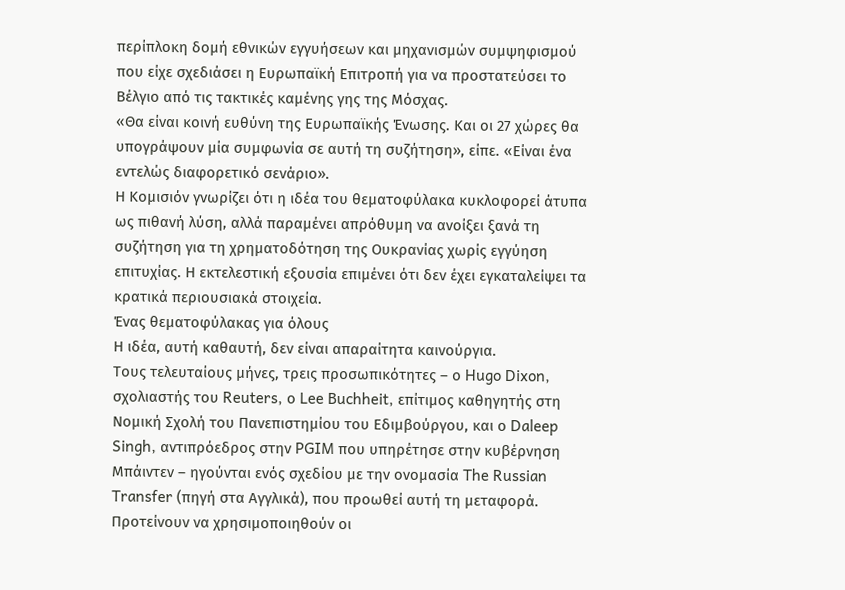περίπλοκη δομή εθνικών εγγυήσεων και μηχανισμών συμψηφισμού που είχε σχεδιάσει η Ευρωπαϊκή Επιτροπή για να προστατεύσει το Βέλγιο από τις τακτικές καμένης γης της Μόσχας.
«Θα είναι κοινή ευθύνη της Ευρωπαϊκής Ένωσης. Και οι 27 χώρες θα υπογράψουν μία συμφωνία σε αυτή τη συζήτηση», είπε. «Είναι ένα εντελώς διαφορετικό σενάριο».
Η Κομισιόν γνωρίζει ότι η ιδέα του θεματοφύλακα κυκλοφορεί άτυπα ως πιθανή λύση, αλλά παραμένει απρόθυμη να ανοίξει ξανά τη συζήτηση για τη χρηματοδότηση της Ουκρανίας χωρίς εγγύηση επιτυχίας. Η εκτελεστική εξουσία επιμένει ότι δεν έχει εγκαταλείψει τα κρατικά περιουσιακά στοιχεία.
Ένας θεματοφύλακας για όλους
Η ιδέα, αυτή καθαυτή, δεν είναι απαραίτητα καινούργια.
Τους τελευταίους μήνες, τρεις προσωπικότητες – ο Hugo Dixon, σχολιαστής του Reuters, ο Lee Buchheit, επίτιμος καθηγητής στη Νομική Σχολή του Πανεπιστημίου του Εδιμβούργου, και ο Daleep Singh, αντιπρόεδρος στην PGIM που υπηρέτησε στην κυβέρνηση Μπάιντεν – ηγούνται ενός σχεδίου με την ονομασία The Russian Transfer (πηγή στα Αγγλικά), που προωθεί αυτή τη μεταφορά.
Προτείνουν να χρησιμοποιηθούν οι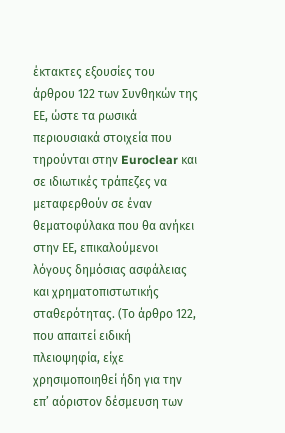έκτακτες εξουσίες του άρθρου 122 των Συνθηκών της ΕΕ, ώστε τα ρωσικά περιουσιακά στοιχεία που τηρούνται στην Euroclear και σε ιδιωτικές τράπεζες να μεταφερθούν σε έναν θεματοφύλακα που θα ανήκει στην ΕΕ, επικαλούμενοι λόγους δημόσιας ασφάλειας και χρηματοπιστωτικής σταθερότητας. (Το άρθρο 122, που απαιτεί ειδική πλειοψηφία, είχε χρησιμοποιηθεί ήδη για την επ’ αόριστον δέσμευση των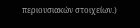περιουσιακών στοιχείων.)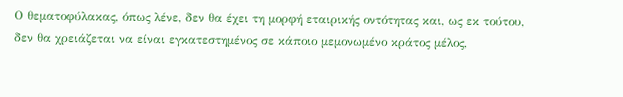Ο θεματοφύλακας, όπως λένε, δεν θα έχει τη μορφή εταιρικής οντότητας και, ως εκ τούτου, δεν θα χρειάζεται να είναι εγκατεστημένος σε κάποιο μεμονωμένο κράτος μέλος,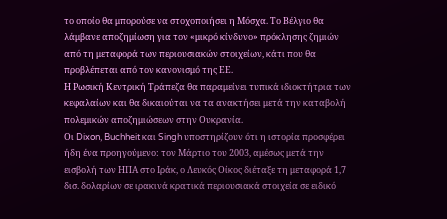το οποίο θα μπορούσε να στοχοποιήσει η Μόσχα. Το Βέλγιο θα λάμβανε αποζημίωση για τον «μικρό κίνδυνο» πρόκλησης ζημιών από τη μεταφορά των περιουσιακών στοιχείων, κάτι που θα προβλέπεται από τον κανονισμό της ΕΕ.
Η Ρωσική Κεντρική Τράπεζα θα παραμείνει τυπικά ιδιοκτήτρια των κεφαλαίων και θα δικαιούται να τα ανακτήσει μετά την καταβολή πολεμικών αποζημιώσεων στην Ουκρανία.
Οι Dixon, Buchheit και Singh υποστηρίζουν ότι η ιστορία προσφέρει ήδη ένα προηγούμενο: τον Μάρτιο του 2003, αμέσως μετά την εισβολή των ΗΠΑ στο Ιράκ, ο Λευκός Οίκος διέταξε τη μεταφορά 1,7 δισ. δολαρίων σε ιρακινά κρατικά περιουσιακά στοιχεία σε ειδικό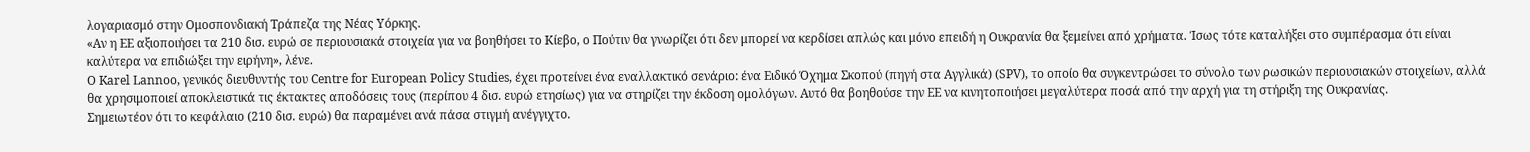λογαριασμό στην Ομοσπονδιακή Τράπεζα της Νέας Υόρκης.
«Αν η ΕΕ αξιοποιήσει τα 210 δισ. ευρώ σε περιουσιακά στοιχεία για να βοηθήσει το Κίεβο, ο Πούτιν θα γνωρίζει ότι δεν μπορεί να κερδίσει απλώς και μόνο επειδή η Ουκρανία θα ξεμείνει από χρήματα. Ίσως τότε καταλήξει στο συμπέρασμα ότι είναι καλύτερα να επιδιώξει την ειρήνη», λένε.
Ο Karel Lannoo, γενικός διευθυντής του Centre for European Policy Studies, έχει προτείνει ένα εναλλακτικό σενάριο: ένα Ειδικό Όχημα Σκοπού (πηγή στα Αγγλικά) (SPV), το οποίο θα συγκεντρώσει το σύνολο των ρωσικών περιουσιακών στοιχείων, αλλά θα χρησιμοποιεί αποκλειστικά τις έκτακτες αποδόσεις τους (περίπου 4 δισ. ευρώ ετησίως) για να στηρίζει την έκδοση ομολόγων. Αυτό θα βοηθούσε την ΕΕ να κινητοποιήσει μεγαλύτερα ποσά από την αρχή για τη στήριξη της Ουκρανίας.
Σημειωτέον ότι το κεφάλαιο (210 δισ. ευρώ) θα παραμένει ανά πάσα στιγμή ανέγγιχτο.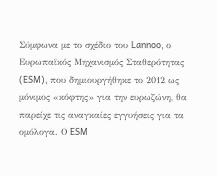Σύμφωνα με το σχέδιο του Lannoo, ο Ευρωπαϊκός Μηχανισμός Σταθερότητας (ESM), που δημιουργήθηκε το 2012 ως μόνιμος «κόφτης» για την ευρωζώνη, θα παρείχε τις αναγκαίες εγγυήσεις για τα ομόλογα. Ο ESM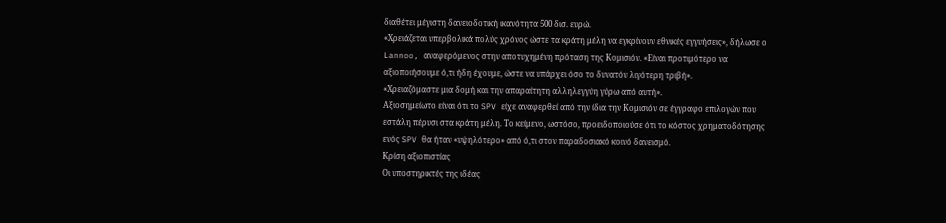διαθέτει μέγιστη δανειοδοτική ικανότητα 500 δισ. ευρώ.
«Χρειάζεται υπερβολικά πολύς χρόνος ώστε τα κράτη μέλη να εγκρίνουν εθνικές εγγυήσεις», δήλωσε ο Lannoo, αναφερόμενος στην αποτυχημένη πρόταση της Κομισιόν. «Είναι προτιμότερο να αξιοποιήσουμε ό,τι ήδη έχουμε, ώστε να υπάρχει όσο το δυνατόν λιγότερη τριβή».
«Χρειαζόμαστε μια δομή και την απαραίτητη αλληλεγγύη γύρω από αυτή».
Αξιοσημείωτο είναι ότι το SPV είχε αναφερθεί από την ίδια την Κομισιόν σε έγγραφο επιλογών που εστάλη πέρυσι στα κράτη μέλη. Το κείμενο, ωστόσο, προειδοποιούσε ότι το κόστος χρηματοδότησης ενός SPV θα ήταν «υψηλότερο» από ό,τι στον παραδοσιακό κοινό δανεισμό.
Κρίση αξιοπιστίας
Οι υποστηρικτές της ιδέας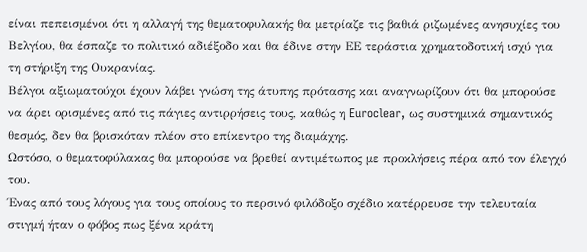είναι πεπεισμένοι ότι η αλλαγή της θεματοφυλακής θα μετρίαζε τις βαθιά ριζωμένες ανησυχίες του Βελγίου, θα έσπαζε το πολιτικό αδιέξοδο και θα έδινε στην ΕΕ τεράστια χρηματοδοτική ισχύ για τη στήριξη της Ουκρανίας.
Βέλγοι αξιωματούχοι έχουν λάβει γνώση της άτυπης πρότασης και αναγνωρίζουν ότι θα μπορούσε να άρει ορισμένες από τις πάγιες αντιρρήσεις τους, καθώς η Euroclear, ως συστημικά σημαντικός θεσμός, δεν θα βρισκόταν πλέον στο επίκεντρο της διαμάχης.
Ωστόσο, ο θεματοφύλακας θα μπορούσε να βρεθεί αντιμέτωπος με προκλήσεις πέρα από τον έλεγχό του.
Ένας από τους λόγους για τους οποίους το περσινό φιλόδοξο σχέδιο κατέρρευσε την τελευταία στιγμή ήταν ο φόβος πως ξένα κράτη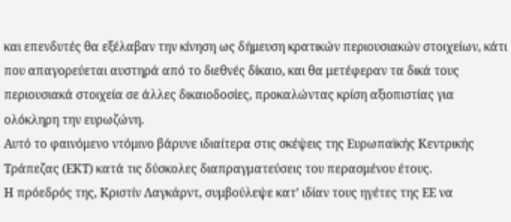και επενδυτές θα εξέλαβαν την κίνηση ως δήμευση κρατικών περιουσιακών στοιχείων, κάτι που απαγορεύεται αυστηρά από το διεθνές δίκαιο, και θα μετέφεραν τα δικά τους περιουσιακά στοιχεία σε άλλες δικαιοδοσίες, προκαλώντας κρίση αξιοπιστίας για ολόκληρη την ευρωζώνη.
Αυτό το φαινόμενο ντόμινο βάρυνε ιδιαίτερα στις σκέψεις της Ευρωπαϊκής Κεντρικής Τράπεζας (ΕΚΤ) κατά τις δύσκολες διαπραγματεύσεις του περασμένου έτους.
Η πρόεδρός της, Κριστίν Λαγκάρντ, συμβούλεψε κατ’ ιδίαν τους ηγέτες της ΕΕ να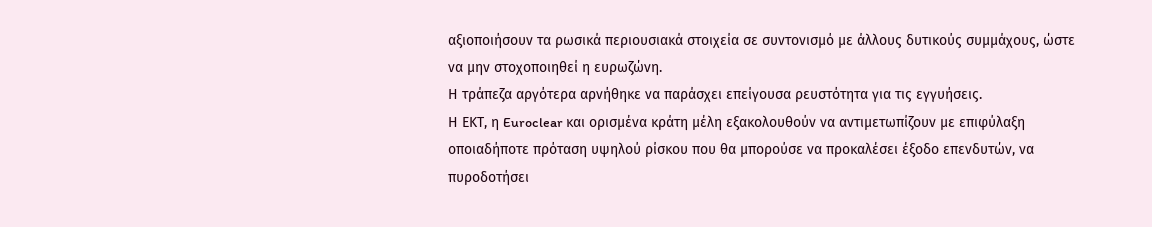αξιοποιήσουν τα ρωσικά περιουσιακά στοιχεία σε συντονισμό με άλλους δυτικούς συμμάχους, ώστε να μην στοχοποιηθεί η ευρωζώνη.
Η τράπεζα αργότερα αρνήθηκε να παράσχει επείγουσα ρευστότητα για τις εγγυήσεις.
Η ΕΚΤ, η Euroclear και ορισμένα κράτη μέλη εξακολουθούν να αντιμετωπίζουν με επιφύλαξη οποιαδήποτε πρόταση υψηλού ρίσκου που θα μπορούσε να προκαλέσει έξοδο επενδυτών, να πυροδοτήσει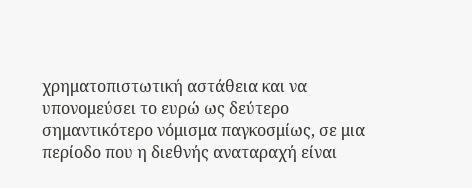χρηματοπιστωτική αστάθεια και να υπονομεύσει το ευρώ ως δεύτερο σημαντικότερο νόμισμα παγκοσμίως, σε μια περίοδο που η διεθνής αναταραχή είναι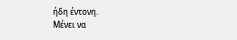ήδη έντονη.
Μένει να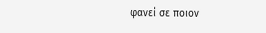φανεί σε ποιον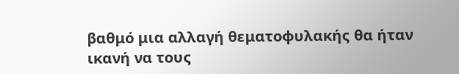βαθμό μια αλλαγή θεματοφυλακής θα ήταν ικανή να τους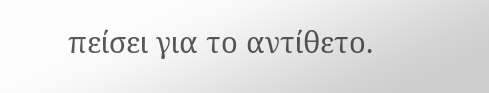πείσει για το αντίθετο.